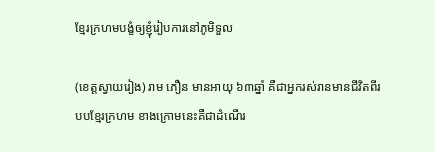ខ្មែរក្រហមបង្ខំឲ្យខ្ញុំរៀបការនៅភូមិទួល

(ខេត្តស្វាយរៀង) រាម ភឿន មានអាយុ ៦៣ឆ្នាំ គឺជាអ្នករស់រានមានជីវិតពីរបបខ្មែរក្រហម ខាងក្រោមនេះគឺជាដំណើរ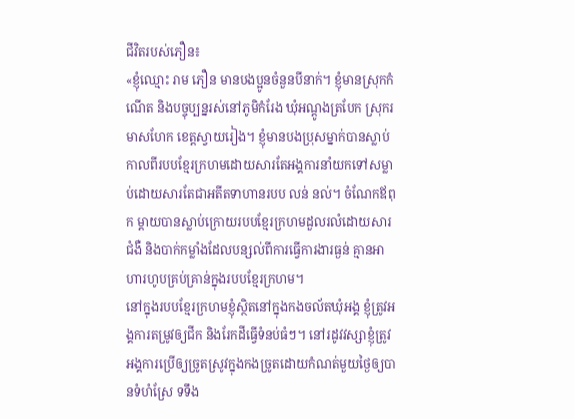ជីវិតរបស់ភឿន៖
«ខ្ញុំឈ្មោះ រាម ភឿន មានបងប្អូនចំនួនបីនាក់។ ខ្ញុំមានស្រុកកំណើត និងបច្ចុប្បន្នរស់នៅភូមិកំរែង ឃុំអណ្តូងត្របែក ស្រុករមាសហែក ខេត្តស្វាយរៀង។ ខ្ញុំមានបងប្រុសម្នាក់បានស្លាប់កាលពីរបបខ្មែរក្រហមដោយសារតែអង្គការនាំយកទៅសម្លាប់ដោយសារតែជាអតីតទាហានរបប លន់ នល់។ ចំណែកឪពុក ម្តាយបានស្លាប់ក្រោយរបបខ្មែរក្រហមដួលរលំដោយសារជំងឺ និងបាក់កម្លាំងដែលបន្សល់ពីការធ្វើការងារធ្ងន់ គ្មានអាហារហូបគ្រប់គ្រាន់ក្នុងរបបខ្មែរក្រហម។
នៅក្នុងរបបខ្មែរក្រហមខ្ញុំស្ថិតនៅក្នុងកងចល័តឃុំអង្គ ខ្ញុំត្រូវអង្គការតម្រូវឲ្យជីក និងរែកដីធ្វើទំនប់ធំៗ។ នៅរដូវវស្សាខ្ញុំត្រូវអង្គការប្រើឲ្យច្រូតស្រូវក្នុងកងច្រូតដោយកំណត់មួយថ្ងៃឲ្យបានទំហំស្រែ ទទឹង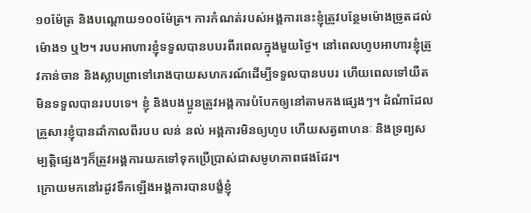១០ម៉ែត្រ និងបណ្តោយ១០០ម៉ែត្រ។ ការកំណត់របស់អង្គការនេះខ្ញុំត្រូវបន្ថែមម៉ោងច្រូតដល់ម៉ោង១ ឬ២។ របបអាហារខ្ញុំទទួលបានបបរពីរពេលក្នុងមួយថ្ងៃ។ នៅពេលហូបអាហារខ្ញុំត្រូវកាន់ចាន និងស្លាបព្រាទៅរោងបាយសហករណ៍ដើម្បីទទួលបានបបរ ហើយពេលទៅយឺតមិនទទួលបានរបបទេ។ ខ្ញុំ និងបងប្អូនត្រូវអង្គការបំបែកឲ្យនៅតាមកងផ្សេងៗ។ ដំណំាដែលគ្រួសារខ្ញុំបានដាំកាលពីរបប លន់ នល់ អង្គការមិនឲ្យហូប ហើយសត្វពាហនៈ និងទ្រព្យសម្បត្តិផ្សេងៗក៏ត្រូវអង្គការយកទៅទុកប្រើប្រាស់ជាសមូហភាពផងដែរ។
ក្រោយមកនៅរដូវទឹកឡើងអង្គការបានបង្ខំខ្ញុំ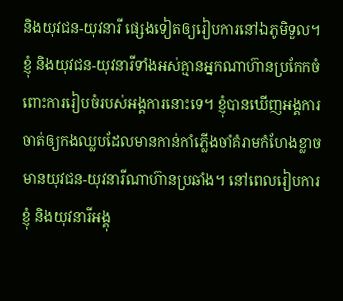និងយុវជន-យុវនារី ផ្សេងទៀតឲ្យរៀបការនៅឯភូមិទួល។ ខ្ញុំ និងយុវជន-យុវនារីទាំងអស់គ្មានអ្នកណាហ៊ានប្រកែកចំពោះការរៀបចំរបស់អង្គការនោះទេ។ ខ្ញុំបានឃើញអង្គការចាត់ឲ្យកងឈ្លបដែលមានកាន់កាំភ្លើងចាំគំរាមកំហែងខ្លាចមានយុវជន-យុវនារីណាហ៊ានប្រឆាំង។ នៅពេលរៀបការខ្ញុំ និងយុវនារីអង្គុ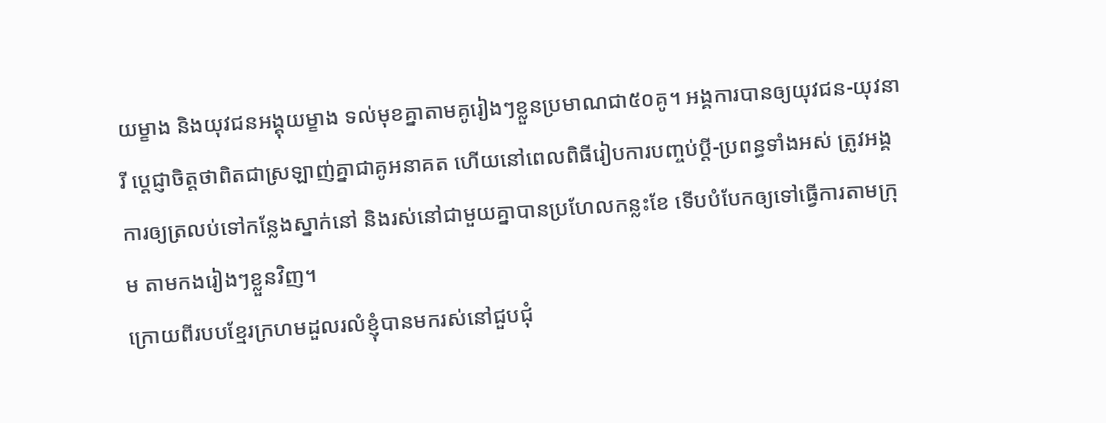យម្ខាង និងយុវជនអង្គុយម្ខាង ទល់មុខគ្នាតាមគូរៀងៗខ្លួនប្រមាណជា៥០គូ។ អង្គការបានឲ្យយុវជន-យុវនារី ប្តេជ្ញាចិត្តថាពិតជាស្រឡាញ់គ្នាជាគូអនាគត ហើយនៅពេលពិធីរៀបការបញ្ចប់ប្តី-ប្រពន្ធទាំងអស់ ត្រូវអង្គការឲ្យត្រលប់ទៅកន្លែងស្នាក់នៅ និងរស់នៅជាមួយគ្នាបានប្រហែលកន្លះខែ ទើបបំបែកឲ្យទៅធ្វើការតាមក្រុម តាមកងរៀងៗខ្លួនវិញ។
ក្រោយពីរបបខ្មែរក្រហមដួលរលំខ្ញុំបានមករស់នៅជួបជុំ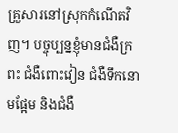គ្រួសារនៅស្រុកកំណើតវិញ។ បច្ចុប្បន្នខ្ញុំមានជំងឺក្រពះ ជំងឺពោះវៀន ជំងឺទឹកនោមផ្អែម និងជំងឺ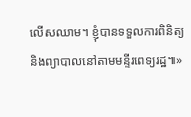លើសឈាម។ ខ្ញុំបានទទួលការពិនិត្យ និងព្យាបាលនៅតាមមន្ទីរពេទ្យរដ្ឋ៕»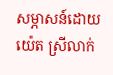សម្ភាសន៍ដោយ យ៉េត ស្រីលាក់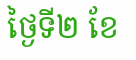ថ្ងៃទី២ ខែ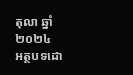តុលា ឆ្នាំ២០២៤
អត្ថបទដោ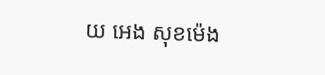យ អេង សុខម៉េង